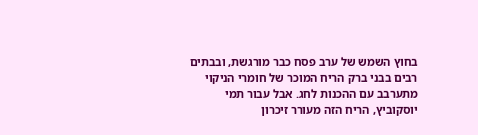בחוץ השמש של ערב פסח כבר מורגשת, ובבתים רבים בבני ברק הריח המוכר של חומרי הניקוי מתערבב עם ההכנות לחג. אבל עבור תמי יוסקוביץ, הריח הזה מעורר זיכרון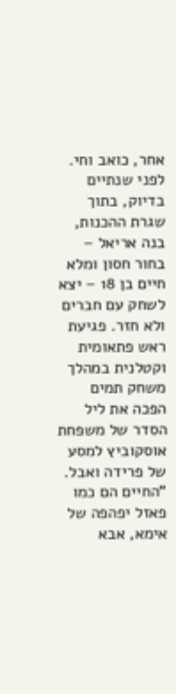אחר, כואב וחי. לפני שנתיים בדיוק, בתוך שגרת ההכנות, בנה אריאל – בחור חסון ומלא חיים בן 18 – יצא לשחק עם חברים ולא חזר. פגיעת ראש פתאומית וקטלנית במהלך משחק תמים הפכה את ליל הסדר של משפחת אוסקוביץ למסע של פרידה ואבל.
"החיים הם כמו פאזל יפהפה של אימא, אבא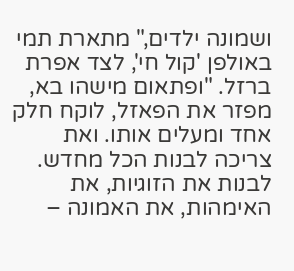ושמונה ילדים," מתארת תמי באולפן 'קול חי', לצד אפרת ברזל. "ופתאום מישהו בא, מפזר את הפאזל, לוקח חלק אחד ומעלים אותו. ואת צריכה לבנות הכל מחדש. לבנות את הזוגיות, את האימהות, את האמונה –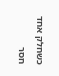כשחלק אחד חסר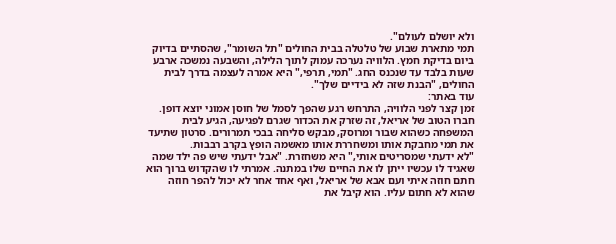ולא יושלם לעולם".
תמי מתארת שבוע של טלטלה בבית החולים "תל השומר", שהסתיים בדיוק ביום בדיקת חמץ. הלוויה נערכה עמוק לתוך הלילה, והשבעה נמשכה ארבע שעות בלבד עד שנכנס החג. "תמי, תרפי," היא אמרה לעצמה בדרך לבית החולים, "הבנת שזה לא בידיים שלך".
עוד באתר:
זמן קצר לפני הלוויה, התרחש רגע שהפך לסמל של חוסן אמוני יוצא דופן. חברו הטוב של אריאל, זה שזרק את הכדור שגרם לפגיעה, הגיע לבית המשפחה כשהוא שבור ומרוסק, מבקש סליחה בבכי תמרורים. סרטון שתיעד את תמי מחבקת אותו ומשחררת אותו מאשמה הופץ בקרב רבבות.
"לא ידעתי שמסריטים אותי," היא משחזרת. "אבל ידעתי שיש פה ילד שמה שאגיד לו עכשיו ייתן לו את החיים שלו במתנה. אמרתי לו שהקדוש ברוך הוא חתם חוזה איתי ועם אבא של אריאל, ואף אחד אחר לא יכול להפר חוזה שהוא לא חתום עליו. הוא קיבל את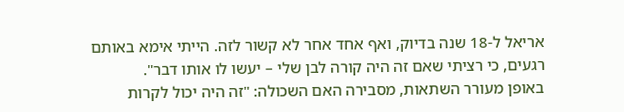אריאל ל-18 שנה בדיוק, ואף אחד אחר לא קשור לזה. הייתי אימא באותם רגעים, כי רציתי שאם זה היה קורה לבן שלי – יעשו לו אותו דבר".
באופן מעורר השתאות, מסבירה האם השכולה: "זה היה יכול לקרות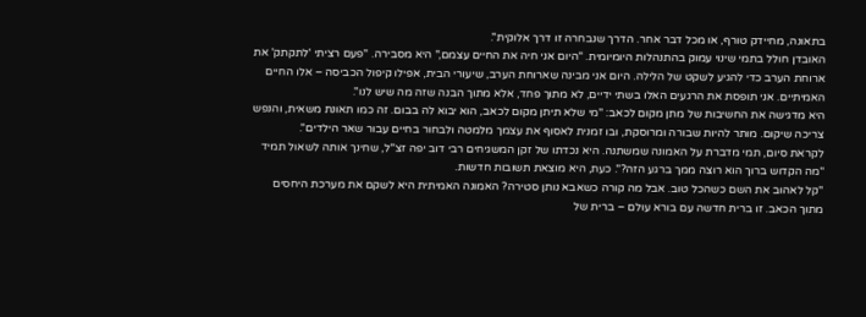בתאונה, מחיידק טורף, או מכל דבר אחר. הדרך שנבחרה זו דרך אלוקית".
האובדן חולל בתמי שינוי עמוק בהתנהלות היומיומית. "היום אני חיה את החיים עצמם," היא מסבירה. "פעם רציתי 'לתקתק' את ארוחת הערב כדי להגיע לשקט של הלילה. היום אני מבינה שארוחת הערב, שיעורי הבית, אפילו קיפול הכביסה – אלו החיים האמיתיים. אני תופסת את הרגעים האלו בשתי ידיים, לא מתוך פחד, אלא מתוך הבנה שזה מה שיש לנו".
היא מדגישה את החשיבות של מתן מקום לכאב: "מי שלא תיתן מקום לכאב, הוא יבוא לה בבום. זה כמו תאונת משאית, והנפש צריכה שיקום. מותר להיות שבורה ומרוסקת, ובו זמנית לאסוף את עצמך מלמטה ולבחור בחיים עבור שאר הילדים".
לקראת סיום, תמי מדברת על האמונה שמשתנה. היא נכדתו של זקן המשגיחים רבי דוב יפה זצ"ל, שחינך אותה לשאול תמיד "מה הקדוש ברוך הוא רוצה ממך ברגע הזה?". כעת, היא מוצאת תשובות חדשות.
"קל לאהוב את השם כשהכל טוב. אבל מה קורה כשאבא נותן סטירה? האמונה האמיתית היא לשקם את מערכת היחסים מתוך הכאב. זו ברית חדשה עם בורא עולם – ברית של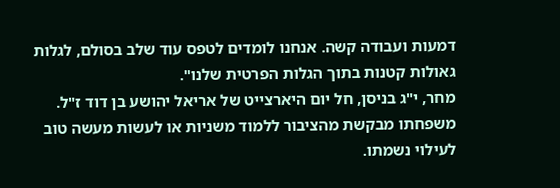דמעות ועבודה קשה. אנחנו לומדים לטפס עוד שלב בסולם, לגלות גאולות קטנות בתוך הגלות הפרטית שלנו".
מחר, י"ג בניסן, חל יום היארצייט של אריאל יהושע בן דוד ז"ל. משפחתו מבקשת מהציבור ללמוד משניות או לעשות מעשה טוב לעילוי נשמתו.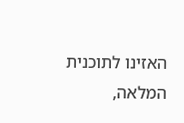האזינו לתוכנית המלאה,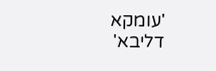'עומקא דליבא'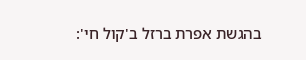בהגשת אפרת ברזל ב'קול חי':